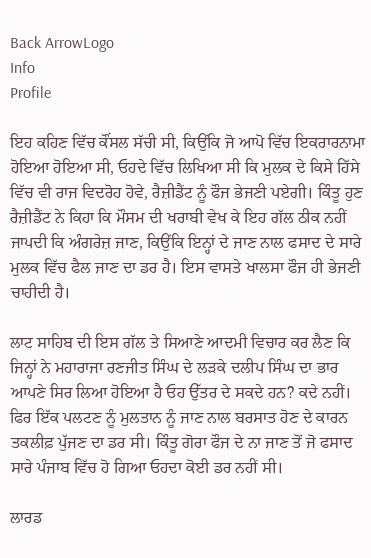Back ArrowLogo
Info
Profile

ਇਹ ਕਹਿਣ ਵਿੱਚ ਕੌਂਸਲ ਸੱਚੀ ਸੀ, ਕਿਉਂਕਿ ਜੋ ਆਪੋ ਵਿੱਚ ਇਕਰਾਰਨਾਮਾ ਹੋਇਆ ਹੋਇਆ ਸੀ, ਓਹਦੇ ਵਿੱਚ ਲਿਖਿਆ ਸੀ ਕਿ ਮੁਲਕ ਦੇ ਕਿਸੇ ਹਿੱਸੇ ਵਿੱਚ ਵੀ ਰਾਜ ਵਿਦਰੋਹ ਹੋਵੇ, ਰੈਜ਼ੀਡੈਂਟ ਨੂੰ ਫੌਜ ਭੇਜਣੀ ਪਏਗੀ। ਕਿੰਤੂ ਹੁਣ ਰੈਜ਼ੀਡੈਂਟ ਨੇ ਕਿਹਾ ਕਿ ਮੌਸਮ ਦੀ ਖਰਾਬੀ ਵੇਖ ਕੇ ਇਹ ਗੱਲ ਠੀਕ ਨਹੀਂ ਜਾਪਦੀ ਕਿ ਅੰਗਰੇਜ਼ ਜਾਣ, ਕਿਉਂਕਿ ਇਨ੍ਹਾਂ ਦੇ ਜਾਣ ਨਾਲ ਫਸਾਦ ਦੇ ਸਾਰੇ ਮੁਲਕ ਵਿੱਚ ਫੈਲ ਜਾਣ ਦਾ ਡਰ ਹੈ। ਇਸ ਵਾਸਤੇ ਖਾਲਸਾ ਫੌਜ ਹੀ ਭੇਜਣੀ ਚਾਹੀਦੀ ਹੈ।

ਲਾਟ ਸਾਹਿਬ ਦੀ ਇਸ ਗੱਲ ਤੇ ਸਿਆਣੇ ਆਦਮੀ ਵਿਚਾਰ ਕਰ ਲੈਣ ਕਿ ਜਿਨ੍ਹਾਂ ਨੇ ਮਹਾਰਾਜਾ ਰਣਜੀਤ ਸਿੰਘ ਦੇ ਲੜਕੇ ਦਲੀਪ ਸਿੰਘ ਦਾ ਭਾਰ ਆਪਣੇ ਸਿਰ ਲਿਆ ਹੋਇਆ ਹੈ ਓਹ ਉੱਤਰ ਦੇ ਸਕਦੇ ਹਨ? ਕਦੇ ਨਹੀਂ। ਫਿਰ ਇੱਕ ਪਲਟਣ ਨੂੰ ਮੁਲਤਾਨ ਨੂੰ ਜਾਣ ਨਾਲ ਬਰਸਾਤ ਹੋਣ ਦੇ ਕਾਰਨ ਤਕਲੀਫ਼ ਪੁੱਜਣ ਦਾ ਡਰ ਸੀ। ਕਿੰਤੂ ਗੋਰਾ ਫੌਜ ਦੇ ਨਾ ਜਾਣ ਤੋਂ ਜੋ ਫਸਾਦ ਸਾਰੇ ਪੰਜਾਬ ਵਿੱਚ ਹੋ ਗਿਆ ਓਹਦਾ ਕੋਈ ਡਰ ਨਹੀਂ ਸੀ।

ਲਾਰਡ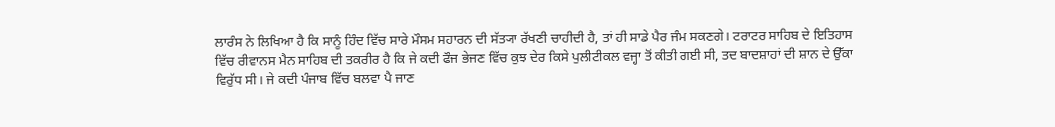ਲਾਰੰਸ ਨੇ ਲਿਖਿਆ ਹੈ ਕਿ ਸਾਨੂੰ ਹਿੰਦ ਵਿੱਚ ਸਾਰੇ ਮੌਸਮ ਸਹਾਰਨ ਦੀ ਸੱਤ੍ਯਾ ਰੱਖਣੀ ਚਾਹੀਦੀ ਹੈ, ਤਾਂ ਹੀ ਸਾਡੇ ਪੈਰ ਜੰਮ ਸਕਣਗੇ। ਟਰਾਟਰ ਸਾਹਿਬ ਦੇ ਇਤਿਹਾਸ ਵਿੱਚ ਰੀਵਾਨਸ ਮੈਨ ਸਾਹਿਬ ਦੀ ਤਕਰੀਰ ਹੈ ਕਿ ਜੇ ਕਦੀ ਫੌਜ ਭੇਜਣ ਵਿੱਚ ਕੁਝ ਦੇਰ ਕਿਸੇ ਪੁਲੀਟੀਕਲ ਵਜ੍ਹਾ ਤੋਂ ਕੀਤੀ ਗਈ ਸੀ, ਤਦ ਬਾਦਸ਼ਾਹਾਂ ਦੀ ਸ਼ਾਨ ਦੇ ਉੱਕਾ ਵਿਰੁੱਧ ਸੀ। ਜੇ ਕਦੀ ਪੰਜਾਬ ਵਿੱਚ ਬਲਵਾ ਪੈ ਜਾਣ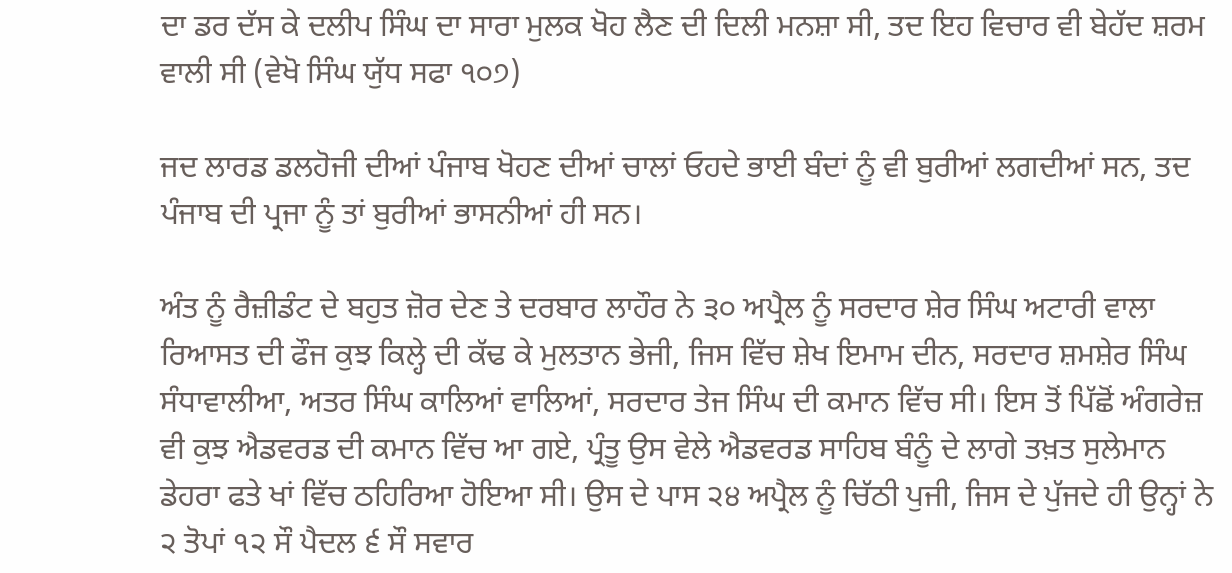ਦਾ ਡਰ ਦੱਸ ਕੇ ਦਲੀਪ ਸਿੰਘ ਦਾ ਸਾਰਾ ਮੁਲਕ ਖੋਹ ਲੈਣ ਦੀ ਦਿਲੀ ਮਨਸ਼ਾ ਸੀ, ਤਦ ਇਹ ਵਿਚਾਰ ਵੀ ਬੇਹੱਦ ਸ਼ਰਮ ਵਾਲੀ ਸੀ (ਵੇਖੋ ਸਿੰਘ ਯੁੱਧ ਸਫਾ ੧੦੭)

ਜਦ ਲਾਰਡ ਡਲਹੋਜੀ ਦੀਆਂ ਪੰਜਾਬ ਖੋਹਣ ਦੀਆਂ ਚਾਲਾਂ ਓਹਦੇ ਭਾਈ ਬੰਦਾਂ ਨੂੰ ਵੀ ਬੁਰੀਆਂ ਲਗਦੀਆਂ ਸਨ, ਤਦ ਪੰਜਾਬ ਦੀ ਪ੍ਰਜਾ ਨੂੰ ਤਾਂ ਬੁਰੀਆਂ ਭਾਸਨੀਆਂ ਹੀ ਸਨ।

ਅੰਤ ਨੂੰ ਰੈਜ਼ੀਡੰਟ ਦੇ ਬਹੁਤ ਜ਼ੋਰ ਦੇਣ ਤੇ ਦਰਬਾਰ ਲਾਹੌਰ ਨੇ ੩੦ ਅਪ੍ਰੈਲ ਨੂੰ ਸਰਦਾਰ ਸ਼ੇਰ ਸਿੰਘ ਅਟਾਰੀ ਵਾਲਾ ਰਿਆਸਤ ਦੀ ਫੌਜ ਕੁਝ ਕਿਲ੍ਹੇ ਦੀ ਕੱਢ ਕੇ ਮੁਲਤਾਨ ਭੇਜੀ, ਜਿਸ ਵਿੱਚ ਸ਼ੇਖ ਇਮਾਮ ਦੀਨ, ਸਰਦਾਰ ਸ਼ਮਸ਼ੇਰ ਸਿੰਘ ਸੰਧਾਵਾਲੀਆ, ਅਤਰ ਸਿੰਘ ਕਾਲਿਆਂ ਵਾਲਿਆਂ, ਸਰਦਾਰ ਤੇਜ ਸਿੰਘ ਦੀ ਕਮਾਨ ਵਿੱਚ ਸੀ। ਇਸ ਤੋਂ ਪਿੱਛੋਂ ਅੰਗਰੇਜ਼ ਵੀ ਕੁਝ ਐਡਵਰਡ ਦੀ ਕਮਾਨ ਵਿੱਚ ਆ ਗਏ, ਪ੍ਰੰਤੂ ਉਸ ਵੇਲੇ ਐਡਵਰਡ ਸਾਹਿਬ ਬੰਨੂੰ ਦੇ ਲਾਗੇ ਤਖ਼ਤ ਸੁਲੇਮਾਨ ਡੇਹਰਾ ਫਤੇ ਖਾਂ ਵਿੱਚ ਠਹਿਰਿਆ ਹੋਇਆ ਸੀ। ਉਸ ਦੇ ਪਾਸ ੨੪ ਅਪ੍ਰੈਲ ਨੂੰ ਚਿੱਠੀ ਪੁਜੀ, ਜਿਸ ਦੇ ਪੁੱਜਦੇ ਹੀ ਉਨ੍ਹਾਂ ਨੇ ੨ ਤੋਪਾਂ ੧੨ ਸੌ ਪੈਦਲ ੬ ਸੌ ਸਵਾਰ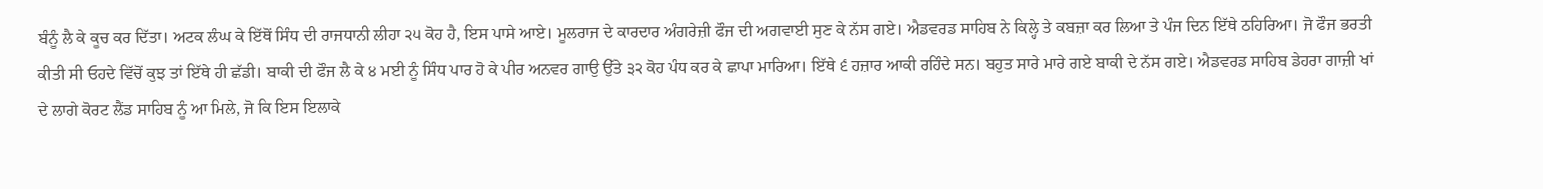ਬੰਨੂੰ ਲੈ ਕੇ ਕੂਚ ਕਰ ਦਿੱਤਾ। ਅਟਕ ਲੰਘ ਕੇ ਇੱਥੋਂ ਸਿੰਧ ਦੀ ਰਾਜਧਾਨੀ ਲੀਹਾ ੨੫ ਕੋਹ ਹੈ, ਇਸ ਪਾਸੇ ਆਏ। ਮੂਲਰਾਜ ਦੇ ਕਾਰਦਾਰ ਅੰਗਰੇਜ਼ੀ ਫੌਜ ਦੀ ਅਗਵਾਈ ਸੁਣ ਕੇ ਨੱਸ ਗਏ। ਐਡਵਰਡ ਸਾਹਿਬ ਨੇ ਕਿਲ੍ਹੇ ਤੇ ਕਬਜ਼ਾ ਕਰ ਲਿਆ ਤੇ ਪੰਜ ਦਿਨ ਇੱਥੇ ਠਹਿਰਿਆ। ਜੋ ਫੌਜ ਭਰਤੀ ਕੀਤੀ ਸੀ ਓਹਦੇ ਵਿੱਚੋਂ ਕੁਝ ਤਾਂ ਇੱਥੇ ਹੀ ਛੱਡੀ। ਬਾਕੀ ਦੀ ਫੌਜ ਲੈ ਕੇ ੪ ਮਈ ਨੂੰ ਸਿੰਧ ਪਾਰ ਹੋ ਕੇ ਪੀਰ ਅਨਵਰ ਗਾਉ ਉੱਤੇ ੩੨ ਕੋਹ ਪੰਧ ਕਰ ਕੇ ਛਾਪਾ ਮਾਰਿਆ। ਇੱਥੇ ੬ ਹਜ਼ਾਰ ਆਕੀ ਰਹਿੰਦੇ ਸਨ। ਬਹੁਤ ਸਾਰੇ ਮਾਰੇ ਗਏ ਬਾਕੀ ਦੇ ਨੱਸ ਗਏ। ਐਡਵਰਡ ਸਾਹਿਬ ਡੇਹਰਾ ਗਾਜ਼ੀ ਖਾਂ ਦੇ ਲਾਗੇ ਕੋਰਟ ਲੈਂਡ ਸਾਹਿਬ ਨੂੰ ਆ ਮਿਲੇ, ਜੋ ਕਿ ਇਸ ਇਲਾਕੇ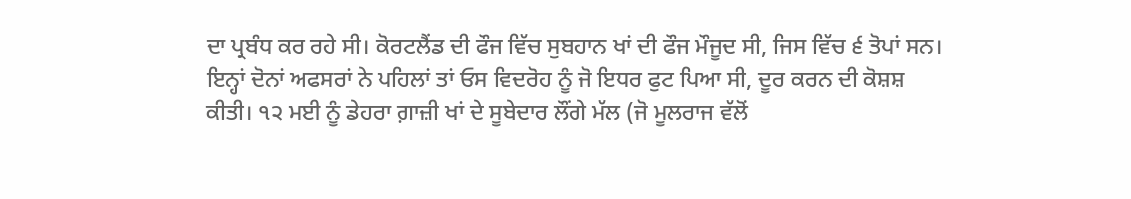ਦਾ ਪ੍ਰਬੰਧ ਕਰ ਰਹੇ ਸੀ। ਕੋਰਟਲੈਂਡ ਦੀ ਫੌਜ ਵਿੱਚ ਸੁਬਹਾਨ ਖਾਂ ਦੀ ਫੌਜ ਮੌਜੂਦ ਸੀ, ਜਿਸ ਵਿੱਚ ੬ ਤੋਪਾਂ ਸਨ। ਇਨ੍ਹਾਂ ਦੋਨਾਂ ਅਫਸਰਾਂ ਨੇ ਪਹਿਲਾਂ ਤਾਂ ਓਸ ਵਿਦਰੋਹ ਨੂੰ ਜੋ ਇਧਰ ਫੁਟ ਪਿਆ ਸੀ, ਦੂਰ ਕਰਨ ਦੀ ਕੋਸ਼ਸ਼ ਕੀਤੀ। ੧੨ ਮਈ ਨੂੰ ਡੇਹਰਾ ਗ਼ਾਜ਼ੀ ਖਾਂ ਦੇ ਸੂਬੇਦਾਰ ਲੌਂਗੇ ਮੱਲ (ਜੋ ਮੂਲਰਾਜ ਵੱਲੋਂ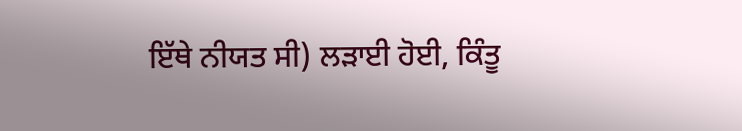ਇੱਥੇ ਨੀਯਤ ਸੀ) ਲੜਾਈ ਹੋਈ, ਕਿੰਤੂ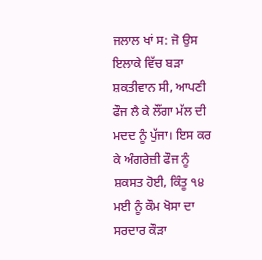ਜਲਾਲ ਖਾਂ ਸ: ਜੋ ਉਸ ਇਲਾਕੇ ਵਿੱਚ ਬੜਾ ਸ਼ਕਤੀਵਾਨ ਸੀ, ਆਪਣੀ ਫੌਜ ਲੈ ਕੇ ਲੌਂਗਾ ਮੱਲ ਦੀ ਮਦਦ ਨੂੰ ਪੁੱਜਾ। ਇਸ ਕਰ ਕੇ ਅੰਗਰੇਜ਼ੀ ਫੌਜ ਨੂੰ ਸ਼ਕਸਤ ਹੋਈ, ਕਿੰਤੂ ੧੪ ਮਈ ਨੂੰ ਕੌਮ ਖੋਸਾ ਦਾ ਸਰਦਾਰ ਕੌੜਾ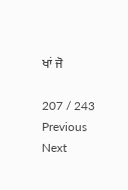ਖਾਂ ਜੋ

207 / 243
Previous
Next